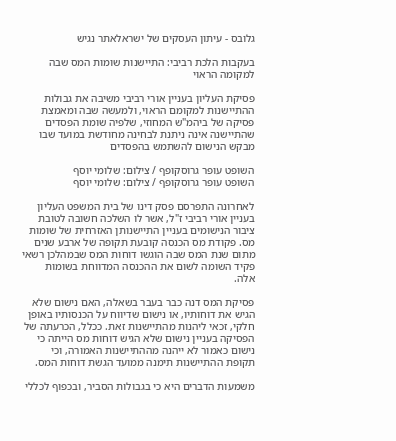גלובס - עיתון העסקים של ישראלאתר נגיש

בעקבות הלכת רביבי: התיישנות שומות המס שבה למקומה הראוי

פסיקת העליון בעניין אורי רביבי משיבה את גבולות ההתיישנות למקומם הראוי, ולמעשה שבה ומאמצת פסיקה של ביהמ"ש המחוזי, שלפיה שומת הפסדים שהתיישנה אינה ניתנת לבחינה מחודשת במועד שבו מבקש הנישום להשתמש בהפסדים

השופט עופר גרוסקופף / צילום: שלומי יוסף
השופט עופר גרוסקופף / צילום: שלומי יוסף

לאחרונה התפרסם פסק דינו של בית המשפט העליון בעניין אורי רביבי ז"ל, אשר לו השלכה חשובה לטובת ציבור הנישומים בעניין התיישנותן האזרחית של שומות מס. פקודת מס הכנסה קובעת תקופה של ארבע שנים מתום שנת המס שבה הוגשו דוחות המס שבמהלכן רשאי פקיד השומה לשום את ההכנסה המדווחת בשומות אלה.

פסיקת המס דנה כבר בעבר בשאלה, האם נישום שלא הגיש את דוחותיו, או נישום שדיווח על הכנסותיו באופן חלקי, זכאי ליהנות מהתיישנות זאת. ככלל, הכרעתה של הפסיקה בעניין נישום שלא הגיש דוחות מס הייתה כי נישום כאמור לא ייהנה מההתיישנות האמורה, וכי תקופת ההתיישנות תימנה ממועד הגשת דוחות המס.

משמעות הדברים היא כי בגבולות הסביר, ובכפוף לכללי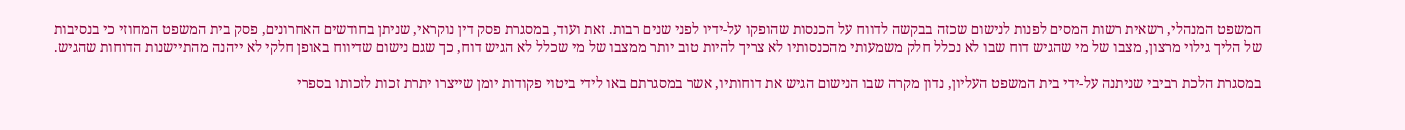המשפט המנהלי, רשאית רשות המסים לפנות לנישום שכזה בבקשה לדווח על הכנסות שהופקו על-ידיו לפני שנים רבות. זאת ועוד, במסגרת פסק דין נוקראי, שניתן בחודשים האחרונים, פסק בית המשפט המחוזי כי בנסיבות של הליך גילוי מרצון, מצבו של מי שהגיש דוח שבו לא נכלל חלק משמעותי מהכנסותיו לא צריך להיות טוב יותר ממצבו של מי שכלל לא הגיש דוח, כך שגם נישום שדיווח באופן חלקי לא ייהנה מהתיישנות הדוחות שהגיש.

במסגרת הלכת רביבי שניתנה על-ידי בית המשפט העליון, נדון מקרה שבו הנישום הגיש את דוחותיו, אשר במסגרתם באו לידי ביטוי פקודות יומן שייצרו יתרת זכות לזכותו בספרי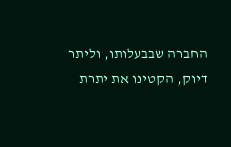החברה שבבעלותו, וליתר דיוק, הקטינו את יתרת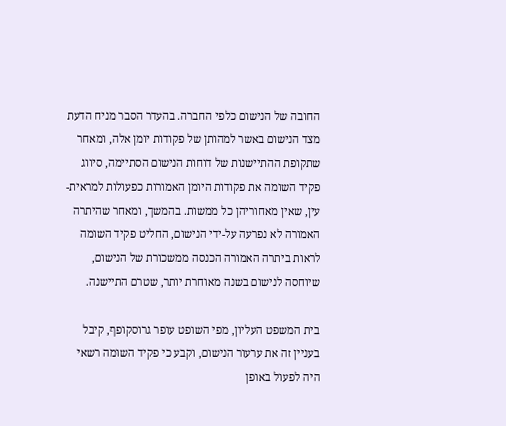החובה של הנישום כלפי החברה. בהעדר הסבר מניח הדעת מצד הנישום באשר למהותן של פקודות יומן אלה, ומאחר שתקופת ההתיישנות של דוחות הנישום הסתיימה, סיווג פקיד השומה את פקודות היומן האמורות כפעולות למראית-עין, שאין מאחוריהן כל ממשות. בהמשך, ומאחר שהיתרה האמורה לא נפרעה על-ידי הנישום, החליט פקיד השומה לראות ביתרה האמורה הכנסה ממשכורת של הנישום, שיוחסה לנישום בשנה מאוחרת יותר, שטרם התיישנה.

בית המשפט העליון, מפי השופט עופר גרוסקופף, קיבל בעניין זה את ערעור הנישום, וקבע כי פקיד השומה רשאי היה לפעול באופן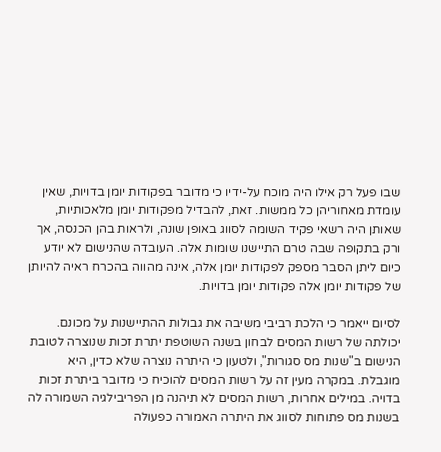שבו פעל רק אילו היה מוכח על-ידיו כי מדובר בפקודות יומן בדויות, שאין עומדת מאחוריהן כל ממשות. זאת, להבדיל מפקודות יומן מלאכותיות, שאותן היה רשאי פקיד השומה לסווג באופן שונה, ולראות בהן הכנסה, אך ורק בתקופה שבה טרם התיישנו שומות אלה. העובדה שהנישום לא יודע כיום ליתן הסבר מספק לפקודות יומן אלה, אינה מהווה בהכרח ראיה להיותן של פקודות יומן אלה פקודות יומן בדויות.

לסיום ייאמר כי הלכת רביבי משיבה את גבולות ההתיישנות על מכונם. יכולתה של רשות המסים לבחון בשנה השוטפת יתרת זכות שנוצרה לטובת הנישום ב"שנות מס סגורות", ולטעון כי היתרה נוצרה שלא כדין, היא מוגבלת. במקרה מעין זה על רשות המסים להוכיח כי מדובר ביתרת זכות בדויה. במילים אחרות, רשות המסים לא תיהנה מן הפריבילגיה השמורה לה בשנות מס פתוחות לסווג את היתרה האמורה כפעולה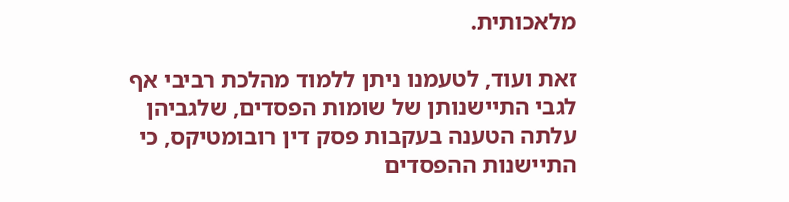מלאכותית.

זאת ועוד, לטעמנו ניתן ללמוד מהלכת רביבי אף לגבי התיישנותן של שומות הפסדים, שלגביהן עלתה הטענה בעקבות פסק דין רובומטיקס, כי התיישנות ההפסדים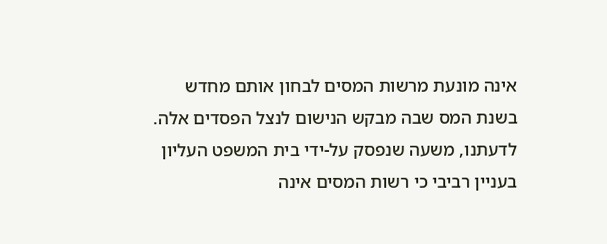אינה מונעת מרשות המסים לבחון אותם מחדש בשנת המס שבה מבקש הנישום לנצל הפסדים אלה. לדעתנו, משעה שנפסק על-ידי בית המשפט העליון בעניין רביבי כי רשות המסים אינה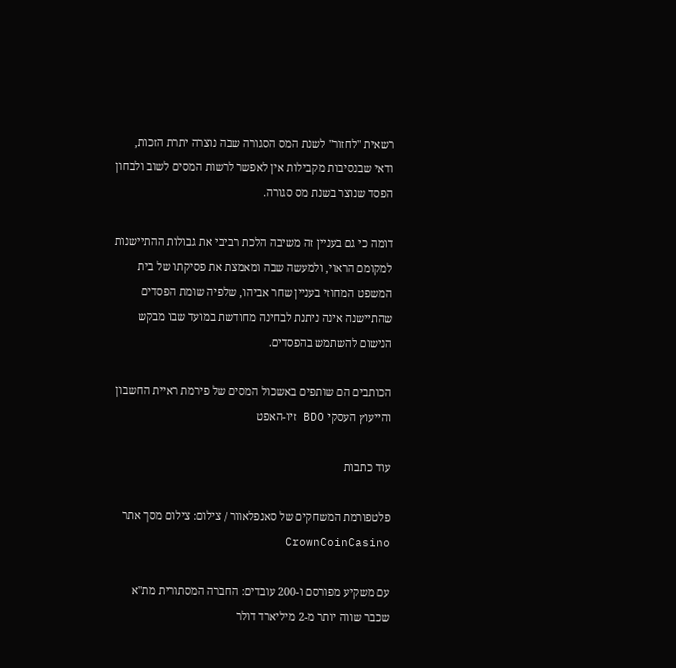רשאית "לחזור" לשנת המס הסגורה שבה נוצרה יתרת הזכות, ודאי שבנסיבות מקבילות אין לאפשר לרשות המסים לשוב ולבחון הפסד שנוצר בשנת מס סגורה.

דומה כי גם בעניין זה משיבה הלכת רביבי את גבולות ההתיישנות למקומם הראוי, ולמעשה שבה ומאמצת את פסיקתו של בית המשפט המחוזי בעניין שחר אביהו, שלפיה שומת הפסדים שהתיישנה אינה ניתנת לבחינה מחודשת במועד שבו מבקש הנישום להשתמש בהפסדים.

הכותבים הם שותפים באשכול המסים של פירמת ראיית החשבון והייעוץ העסקי BDO זיו-האפט

עוד כתבות

פלטפורמת המשחקים של סאנפלאוור / צילום: צילום מסך אתר CrownCoinCasino

עם משקיע מפורסם ו-200 עובדים: החברה המסתורית מת"א שכבר שווה יותר מ-2 מיליארד דולר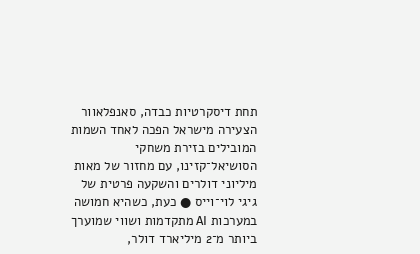תחת דיסקרטיות כבדה, סאנפלאוור הצעירה מישראל הפכה לאחד השמות המובילים בזירת משחקי הסושיאל־קזינו, עם מחזור של מאות מיליוני דולרים והשקעה פרטית של גיגי לוי־וייס ● כעת, כשהיא חמושה במערכות AI מתקדמות ושווי שמוערך ביותר מ־2 מיליארד דולר,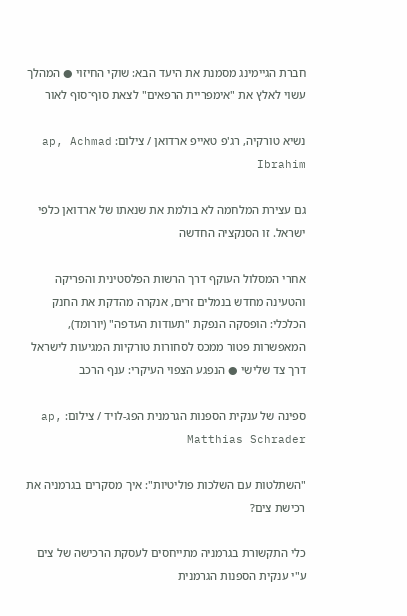חברת הגיימינג מסמנת את היעד הבא: שוקי החיזוי ● המהלך עשוי לאלץ את "אימפריית הרפאים" לצאת סוף־סוף לאור

נשיא טורקיה, רג'פ טאייפ ארדואן / צילום: ap, Achmad Ibrahim

גם עצירת המלחמה לא בולמת את שנאתו של ארדואן כלפי ישראל. זו הסנקציה החדשה

אחרי המסלול העוקף דרך הרשות הפלסטינית והפריקה והטעינה מחדש בנמלים זרים, אנקרה מהדקת את החנק הכלכלי: הופסקה הנפקת "תעודות העדפה" (יורומד), המאפשרות פטור ממכס לסחורות טורקיות המגיעות לישראל דרך צד שלישי ● הנפגע הצפוי העיקרי: ענף הרכב

ספינה של ענקית הספנות הגרמנית הפג-לויד / צילום: ap, Matthias Schrader

"השתלטות עם השלכות פוליטיות": איך מסקרים בגרמניה את רכישת צים?

כלי התקשורת בגרמניה מתייחסים לעסקת הרכישה של צים ע"י ענקית הספנות הגרמנית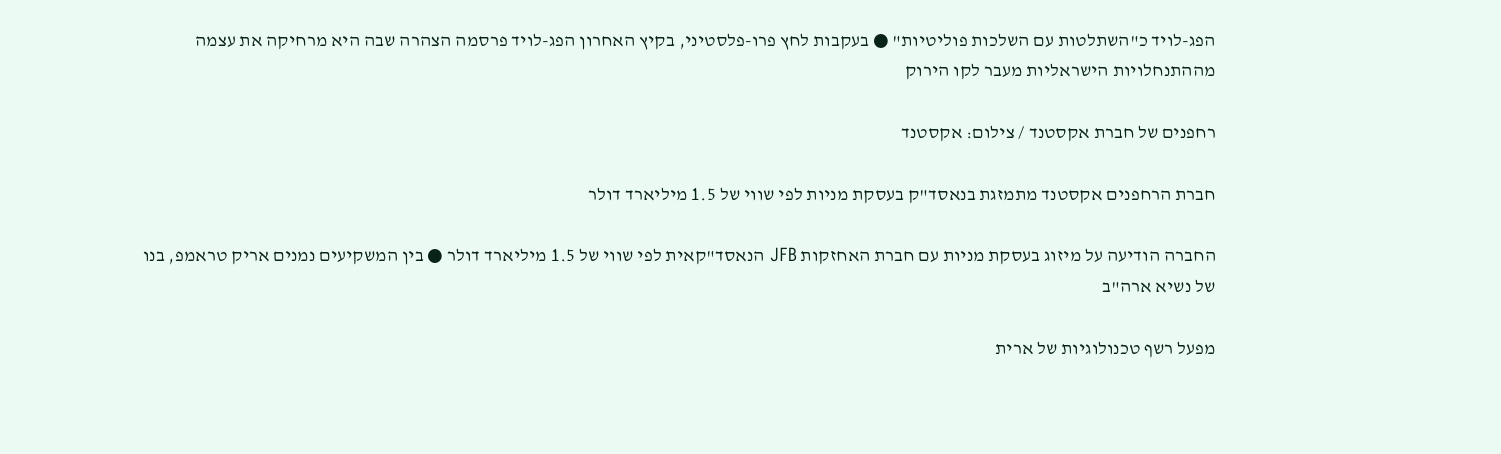הפג-לויד כ"השתלטות עם השלכות פוליטיות" ● בעקבות לחץ פרו-פלסטיני, בקיץ האחרון הפג-לויד פרסמה הצהרה שבה היא מרחיקה את עצמה מההתנחלויות הישראליות מעבר לקו הירוק

רחפנים של חברת אקסטנד / צילום: אקסטנד

חברת הרחפנים אקסטנד מתמזגת בנאסד"ק בעסקת מניות לפי שווי של 1.5 מיליארד דולר

החברה הודיעה על מיזוג בעסקת מניות עם חברת האחזקות JFB הנאסד"קאית לפי שווי של 1.5 מיליארד דולר ● בין המשקיעים נמנים אריק טראמפ, בנו של נשיא ארה"ב

מפעל רשף טכנולוגיות של ארית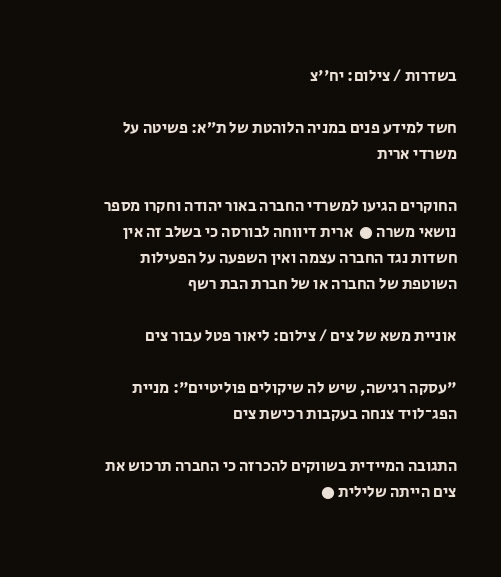בשדרות / צילום: יח''צ

חשד למידע פנים במניה הלוהטת של ת״א: פשיטה על משרדי ארית

החוקרים הגיעו למשרדי החברה באור יהודה וחקרו מספר נושאי משרה ●  ארית דיווחה לבורסה כי בשלב זה אין חשדות נגד החברה עצמה ואין השפעה על הפעילות השוטפת של החברה או של חברת הבת רשף

אוניית משא של צים / צילום: ליאור פטל עבור צים

"עסקה רגישה, שיש לה שיקולים פוליטיים": מניית הפג־לויד צנחה בעקבות רכישת צים

התגובה המיידית בשווקים להכרזה כי החברה תרכוש את צים הייתה שלילית ●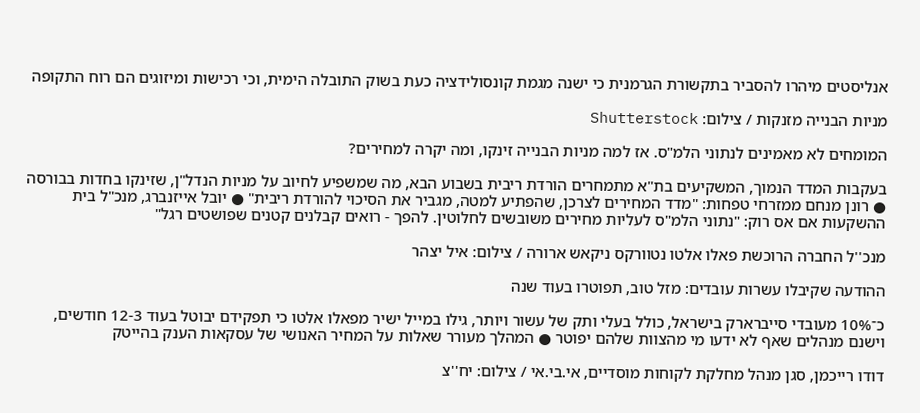אנליסטים מיהרו להסביר בתקשורת הגרמנית כי ישנה מגמת קונסולידציה כעת בשוק התובלה הימית, וכי רכישות ומיזוגים הם רוח התקופה

מניות הבנייה מזנקות / צילום: Shutterstock

המומחים לא מאמינים לנתוני הלמ"ס. אז למה מניות הבנייה זינקו, ומה יקרה למחירים?

בעקבות המדד הנמוך, המשקיעים בת"א מתמחרים הורדת ריבית בשבוע הבא, מה שמשפיע לחיוב על מניות הנדל"ן, שזינקו בחדות בבורסה ● רונן מנחם ממזרחי טפחות: "מדד המחירים לצרכן, שהפתיע למטה, מגביר את הסיכוי להורדת ריבית" ● יובל אייזנברג, מנכ"ל בית ההשקעות אם אס רוק: "נתוני הלמ"ס לעליות מחירים משובשים לחלוטין. להפך - רואים קבלנים קטנים שפושטים רגל"

מנכ''ל החברה הרוכשת פאלו אלטו נטוורקס ניקאש ארורה / צילום: איל יצהר

ההודעה שקיבלו עשרות עובדים: מזל טוב, תפוטרו בעוד שנה

כ־10% מעובדי סייברארק בישראל, כולל בעלי ותק של עשור ויותר, גילו במייל ישיר מפאלו אלטו כי תפקידם יבוטל בעוד 12-3 חודשים, וישנם מנהלים שאף לא ידעו מי מהצוות שלהם יפוטר ● המהלך מעורר שאלות על המחיר האנושי של עסקאות הענק בהייטק

דודו רייכמן, סגן מנהל מחלקת לקוחות מוסדיים, אי.בי.אי / צילום: יח''צ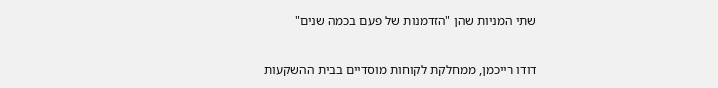שתי המניות שהן "הזדמנות של פעם בכמה שנים"

דודו רייכמן, ממחלקת לקוחות מוסדיים בבית ההשקעות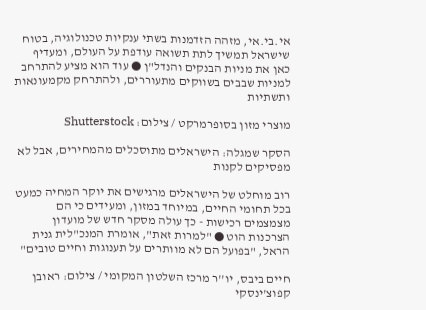אי.בי.אי, מזהה הזדמנות בשתי ענקיות טכנולוגיה, בטוח שישראל תמשיך לתת תשואה עודפת על העולם, ומעדיף כאן את מניות הבנקים והנדל"ן ● עוד הוא מציע להתרחב למניות שבבים בשווקים מתעוררים, ולהתרחק מקמעונאות ותשתיות

מוצרי מזון בסופרמרקט / צילום: Shutterstock

הסקר שמגלה: הישראלים מתוסכלים מהמחירים, אבל לא מפסיקים לקנות

רוב מוחלט של הישראלים מרגישים את יוקר המחיה כמעט בכל תחומי החיים, במיוחד במזון, ומעידים כי הם מצמצמים רכישות - כך עולה מסקר חדש של מועדון הצרכנות הוט ● "למרות זאת", אומרת המנכ"לית גנית הראל, "בפועל הם לא מוותרים על תענוגות וחיים טובים"

חיים ביבס, יו''ר מרכז השלטון המקומי / צילום: ראובן קפוצ'ינסקי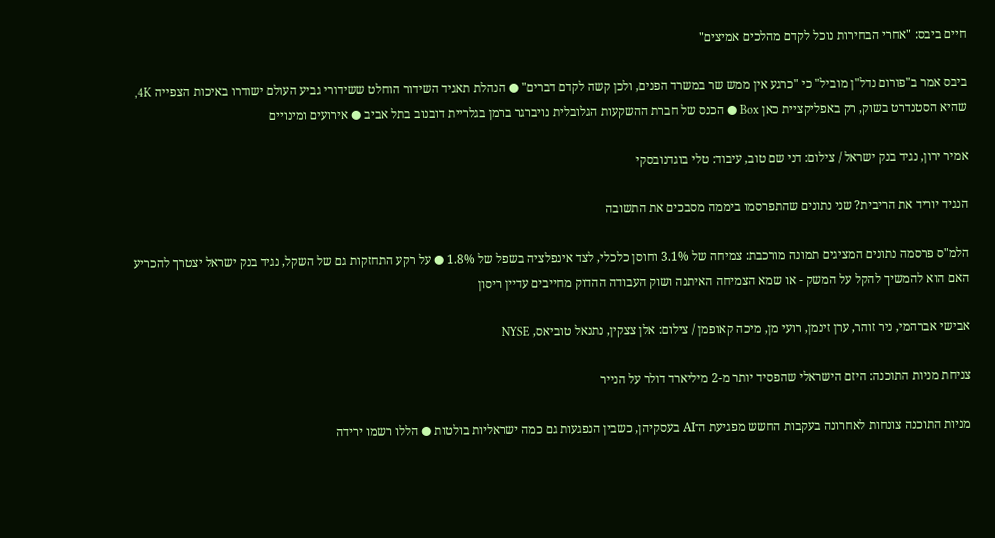חיים ביבס: "אחרי הבחירות נוכל לקדם מהלכים אמיצים"

ביבס אמר ב"פורום נדל"ן מוביל" כי "כרגע אין ממש שר במשרד הפנים, ולכן קשה לקדם דברים" ● הנהלת תאגיד השידור הוחלט ששידורי גביע העולם ישודרו באיכות הצפייה 4K, שהיא הסטנדרט בשוק, רק באפליקציית כאן Box ● הכנס של חברת ההשקעות הגלובלית נויברגר ברמן בגלריית דובנוב בתל אביב ● אירועים ומינויים

אמיר ירון, נגיד בנק ישראל / צילום: דני שם טוב, עיבוד: טלי בוגדנובסקי

הנגיד יוריד את הריבית? שני נתונים שהתפרסמו ביממה מסבכים את התשובה

הלמ"ס פרסמה נתונים המציגים תמונה מורכבת: צמיחה של 3.1% וחוסן כלכלי, לצד אינפלציה בשפל של 1.8% ● על רקע התחזקות גם של השקל, נגיד בנק ישראל יצטרך להכריע האם הוא להמשיך להקל על המשק - או שמא הצמיחה האיתנה ושוק העבודה ההדוק מחייבים עדיין ריסון

אבישי אברהמי, ניר זוהר, ערן זינמן, רועי מן, מיכה קאופמן / צילום: אלן צצקין, נתנאל טוביאס, NYSE

צניחת מניות התוכנה: היזם הישראלי שהפסיד יותר מ-2 מיליארד דולר על הנייר

מניות התוכנה צונחות לאחרונה בעקבות החשש מפגיעת ה־AI בעסקיהן, כשבין הנפגעות גם כמה ישראליות בולטות ● הללו רשמו ירידה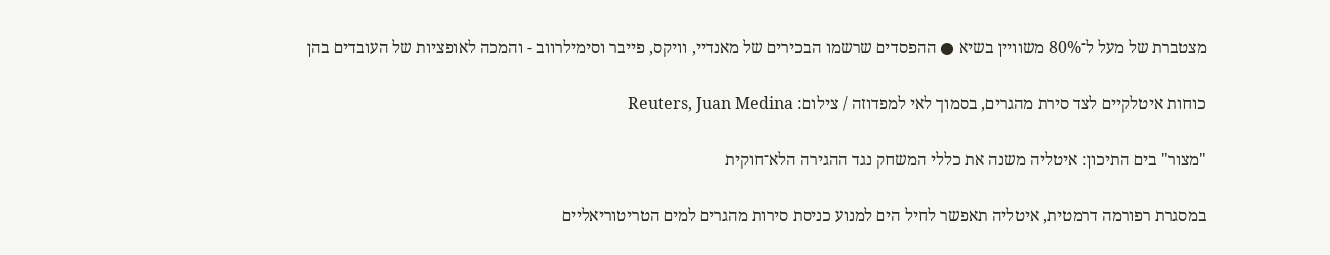מצטברת של מעל ל־80% משוויין בשיא ● ההפסדים שרשמו הבכירים של מאנדיי, וויקס, פייבר וסימילרווב - והמכה לאופציות של העובדים בהן

כוחות איטלקיים לצד סירת מהגרים, בסמוך לאי למפדוזה / צילום: Reuters, Juan Medina

"מצור" בים התיכון: איטליה משנה את כללי המשחק נגד ההגירה הלא־חוקית

במסגרת רפורמה דרמטית, איטליה תאפשר לחיל הים למנוע כניסת סירות מהגרים למים הטריטוריאליים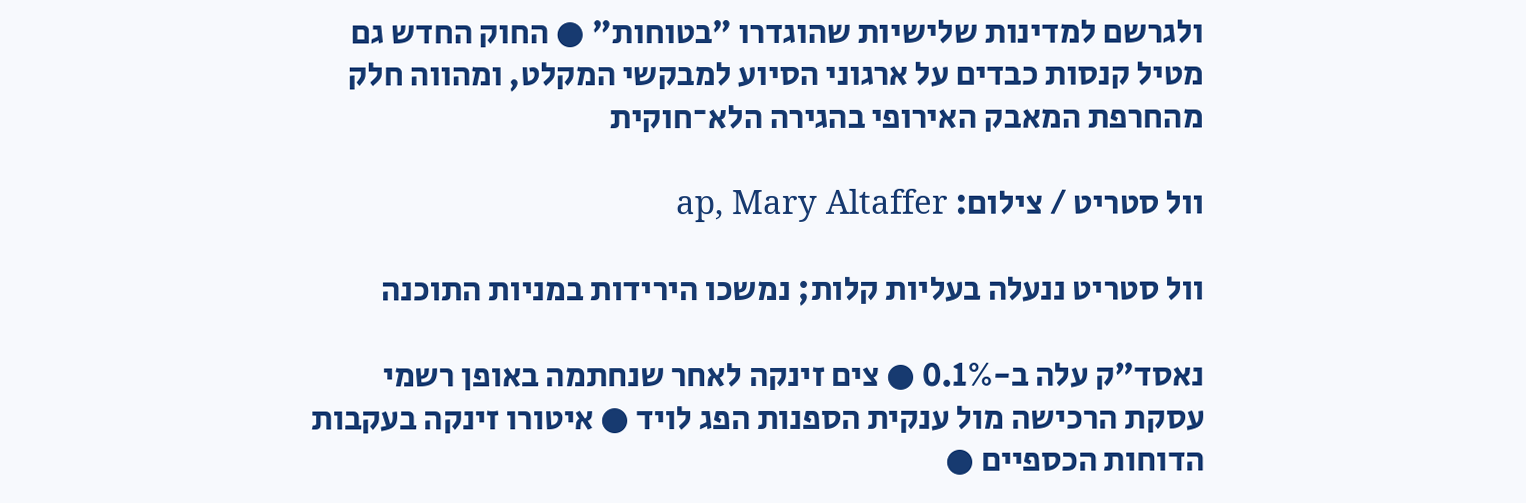ולגרשם למדינות שלישיות שהוגדרו "בטוחות" ● החוק החדש גם מטיל קנסות כבדים על ארגוני הסיוע למבקשי המקלט, ומהווה חלק מהחרפת המאבק האירופי בהגירה הלא־חוקית

וול סטריט / צילום: ap, Mary Altaffer

וול סטריט ננעלה בעליות קלות; נמשכו הירידות במניות התוכנה

נאסד"ק עלה ב-0.1% ● צים זינקה לאחר שנחתמה באופן רשמי עסקת הרכישה מול ענקית הספנות הפג לויד ● איטורו זינקה בעקבות הדוחות הכספיים ●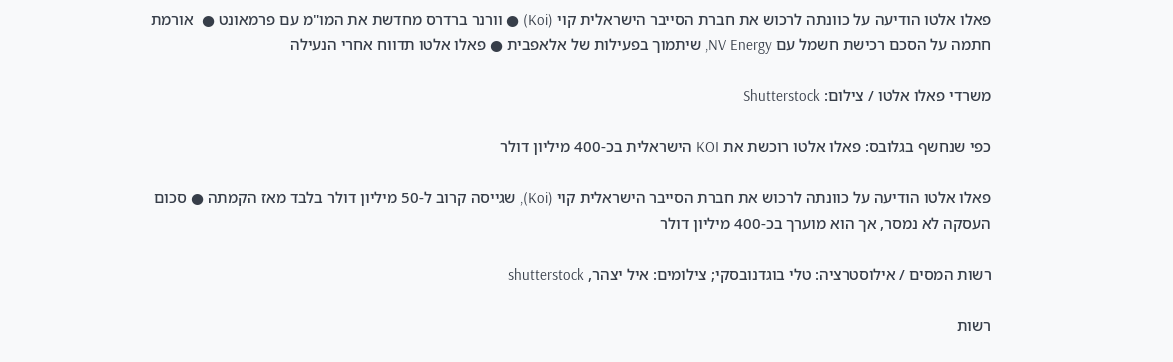פאלו אלטו הודיעה על כוונתה לרכוש את חברת הסייבר הישראלית קוי (Koi) ● וורנר ברדרס מחדשת את המו"מ עם פרמאונט ●  אורמת חתמה על הסכם רכישת חשמל עם NV Energy, שיתמוך בפעילות של אלאפבית ● פאלו אלטו תדווח אחרי הנעילה

משרדי פאלו אלטו / צילום: Shutterstock

כפי שנחשף בגלובס: פאלו אלטו רוכשת את KOI הישראלית בכ-400 מיליון דולר

פאלו אלטו הודיעה על כוונתה לרכוש את חברת הסייבר הישראלית קוי (Koi), שגייסה קרוב ל-50 מיליון דולר בלבד מאז הקמתה ● סכום העסקה לא נמסר, אך הוא מוערך בכ-400 מיליון דולר

רשות המסים / אילוסטרציה: טלי בוגדנובסקי; צילומים: איל יצהר, shutterstock

רשות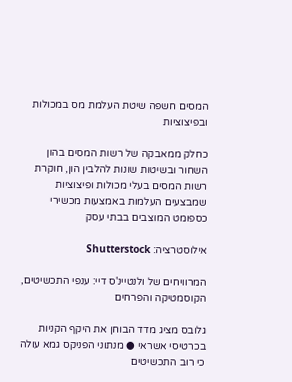המסים חשפה שיטת העלמת מס במכולות ובפיצוציות

כחלק ממאבקה של רשות המסים בהון השחור ובשיטות שונות להלבין הון, חוקרת רשות המסים בעלי מכולות ופיצוציות שמבצעים העלמות באמצעות מכשירי כספומט המוצבים בבתי עסק

אילוסטרציה: Shutterstock

המרוויחים של ולנטיינ'ס דיי: ענפי התכשיטים, הקוסמטיקה והפרחים

גלובס מציג מדד הבוחן את היקף הקניות בכרטיסי אשראי ● מנתוני הפניקס גמא עולה כי רוב התכשיטים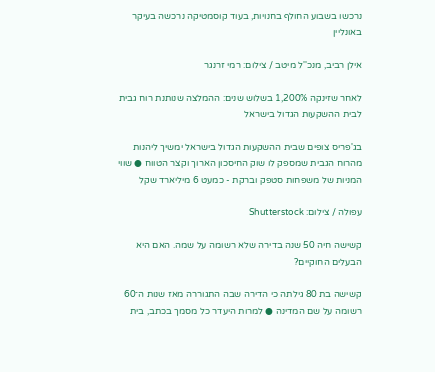נרכשו בשבוע החולף בחנויות, בעוד קוסמטיקה נרכשה בעיקר באונליין

אילן רביב, מנכ''ל מיטב / צילום: רמי זרנגר

לאחר שזינקה 1,200% בשלוש שנים: ההמלצה שנותנת רוח גבית לבית ההשקעות הגדול בישראל

בג'פריס צופים שבית ההשקעות הגדול בישראל ימשיך ליהנות מהרוח הגבית שמספק לו שוק החיסכון הארוך וקצר הטווח ● שווי המניות של משפחות סטפק וברקת - כמעט 6 מיליארד שקל

עפולה / צילום: Shutterstock

קשישה חיה 50 שנה בדירה שלא רשומה על שמה. האם היא הבעלים החוקיים?

קשישה בת 80 גילתה כי הדירה שבה התגוררה מאז שנות ה־60 רשומה על שם המדינה ● למרות היעדר כל מסמך בכתב, בית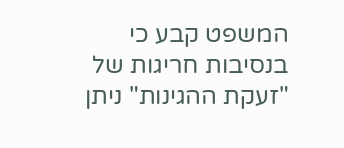המשפט קבע כי בנסיבות חריגות של "זעקת ההגינות" ניתן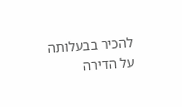להכיר בבעלותה על הדירה